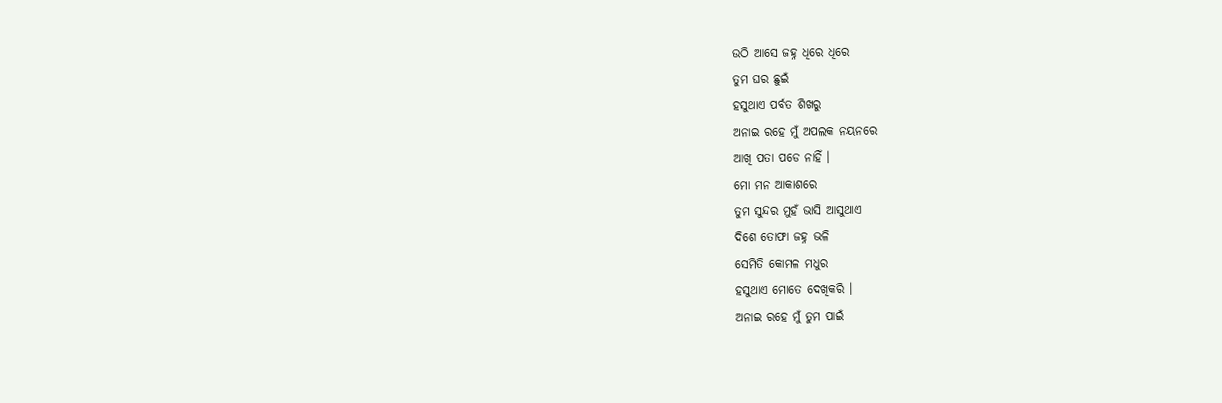ଉଠି ଆସେ ଜହ୍ନ ଧିରେ ଧିରେ
ତୁମ ଘର ଛୁଇଁ
ହସୁଥାଏ ପର୍ବତ ଶିଖରୁ
ଅନାଇ ରହେ ମୁଁ ଅପଲକ ନୟନରେ
ଆଖି ପତା ପଡେ ନାହିଁ ।
ମୋ ମନ ଆକାଶରେ
ତୁମ ସୁନ୍ଦର ମୁହଁ ଭାସି ଆସୁଥାଏ
ଦିଶେ ତୋଫା ଜହ୍ନ ଭଳି
ସେମିତି କୋମଳ ମଧୁର
ହସୁଥାଏ ମୋତେ ଦେଖିକରି ।
ଅନାଇ ରହେ ମୁଁ ତୁମ ପାଇଁ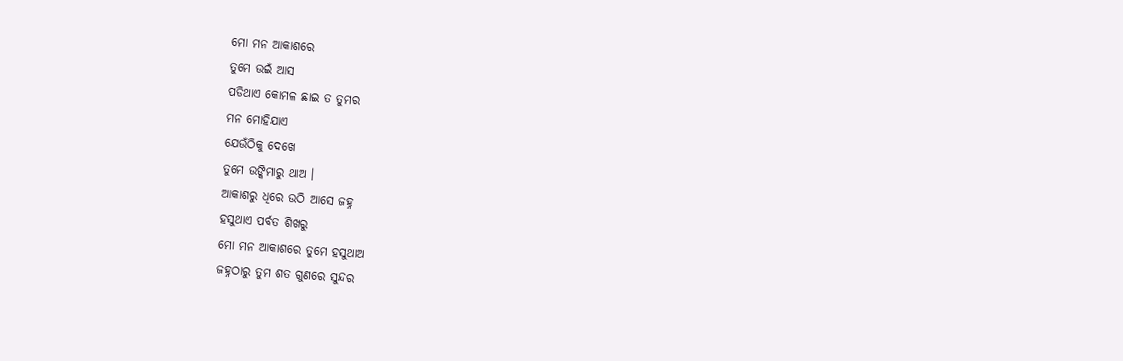ମୋ ମନ ଆକାଶରେ
ତୁମେ ଉଇଁ ଆସ
ପଡିଥାଏ କୋମଳ ଛାଇ ତ ତୁମର
ମନ ମୋହିଯାଏ
ଯେଉଁଠିକୁ ଦେଖେ
ତୁମେ ଉଙ୍କିମାରୁ ଥାଅ ।
ଆକାଶରୁ ଧିରେ ଉଠି ଆସେ ଜହ୍ନ
ହସୁଥାଏ ପର୍ବତ ଶିଖରୁ
ମୋ ମନ ଆକାଶରେ ତୁମେ ହସୁଥାଅ
ଜହ୍ନଠାରୁ ତୁମ ଶତ ଗୁଣରେ ସୁନ୍ଦର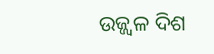ଉଜ୍ଜ୍ୱଳ ଦିଶ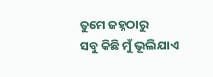ତୁମେ ଜହ୍ନଠାରୁ
ସବୁ କିଛି ମୁଁ ଭୂଲିଯାଏ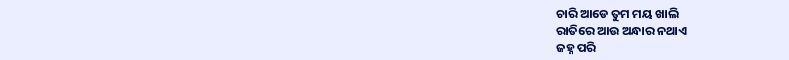ଚାରି ଆଡେ ତୁମ ମୟ ଖାଲି
ରାତିରେ ଆଉ ଅନ୍ଧାର ନଥାଏ
ଜହ୍ନ ପରି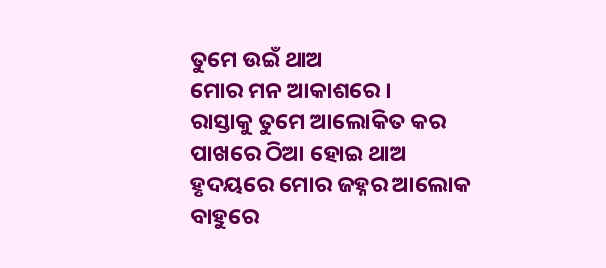ତୁମେ ଉଇଁ ଥାଅ
ମୋର ମନ ଆକାଶରେ ।
ରାସ୍ତାକୁ ତୁମେ ଆଲୋକିତ କର
ପାଖରେ ଠିଆ ହୋଇ ଥାଅ
ହୃଦୟରେ ମୋର ଜହ୍ନର ଆଲୋକ
ବାହୁରେ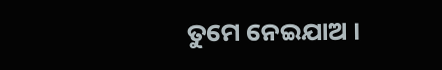ତୁମେ ନେଇଯାଅ ।